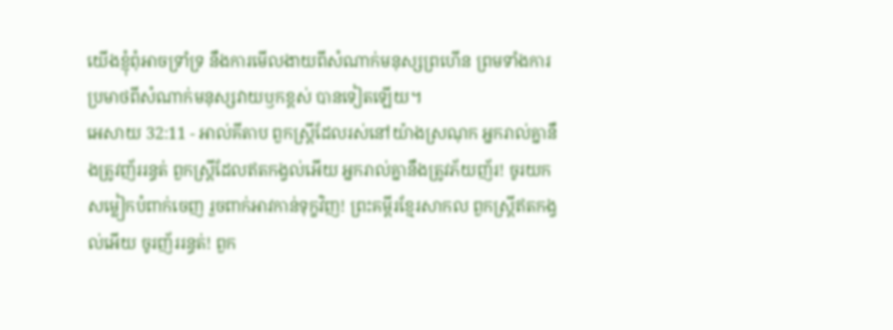យើងខ្ញុំពុំអាចទ្រាំទ្រ នឹងការមើលងាយពីសំណាក់មនុស្សព្រហើន ព្រមទាំងការប្រមាថពីសំណាក់មនុស្សវាយឫកខ្ពស់ បានទៀតឡើយ។
អេសាយ 32:11 - អាល់គីតាប ពួកស្ត្រីដែលរស់នៅយ៉ាងស្រណុក អ្នករាល់គ្នានឹងត្រូវញ័ររន្ធត់ ពួកស្ត្រីដែលឥតកង្វល់អើយ អ្នករាល់គ្នានឹងត្រូវភ័យញ័រ! ចូរយកសម្លៀកបំពាក់ចេញ រួចពាក់អាវកាន់ទុក្ខវិញ! ព្រះគម្ពីរខ្មែរសាកល ពួកស្ត្រីឥតកង្វល់អើយ ចូរញ័ររន្ធត់! ពួក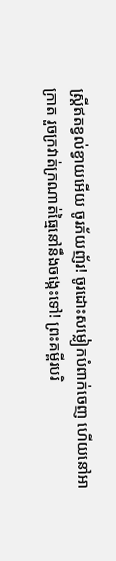ស្ត្រីឥតខ្វល់ខ្វាយអើយ ចូរភ័យញ័រ! ចូរដោះសម្លៀកបំពាក់ចេញ ហើយនៅអាក្រាត រួចក្រវាត់ក្រណាត់ធ្មៃនៅនឹងចង្កេះទៅ! ព្រះគម្ពីរបរិ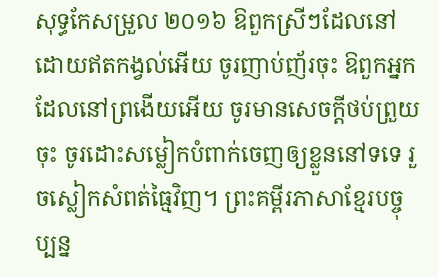សុទ្ធកែសម្រួល ២០១៦ ឱពួកស្រីៗដែលនៅដោយឥតកង្វល់អើយ ចូរញាប់ញ័រចុះ ឱពួកអ្នកដែលនៅព្រងើយអើយ ចូរមានសេចក្ដីថប់ព្រួយចុះ ចូរដោះសម្លៀកបំពាក់ចេញឲ្យខ្លួននៅទទេ រួចស្លៀកសំពត់ធ្មៃវិញ។ ព្រះគម្ពីរភាសាខ្មែរបច្ចុប្បន្ន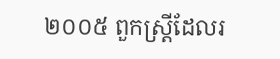២០០៥ ពួកស្ត្រីដែលរ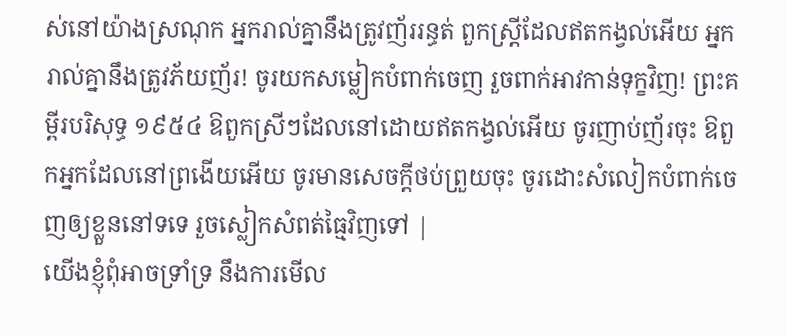ស់នៅយ៉ាងស្រណុក អ្នករាល់គ្នានឹងត្រូវញ័ររន្ធត់ ពួកស្ត្រីដែលឥតកង្វល់អើយ អ្នករាល់គ្នានឹងត្រូវភ័យញ័រ! ចូរយកសម្លៀកបំពាក់ចេញ រួចពាក់អាវកាន់ទុក្ខវិញ! ព្រះគម្ពីរបរិសុទ្ធ ១៩៥៤ ឱពួកស្រីៗដែលនៅដោយឥតកង្វល់អើយ ចូរញាប់ញ័រចុះ ឱពួកអ្នកដែលនៅព្រងើយអើយ ចូរមានសេចក្ដីថប់ព្រួយចុះ ចូរដោះសំលៀកបំពាក់ចេញឲ្យខ្លួននៅទទេ រួចស្លៀកសំពត់ធ្មៃវិញទៅ |
យើងខ្ញុំពុំអាចទ្រាំទ្រ នឹងការមើល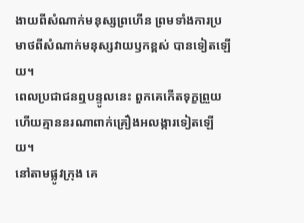ងាយពីសំណាក់មនុស្សព្រហើន ព្រមទាំងការប្រមាថពីសំណាក់មនុស្សវាយឫកខ្ពស់ បានទៀតឡើយ។
ពេលប្រជាជនឮបន្ទូលនេះ ពួកគេកើតទុក្ខព្រួយ ហើយគ្មាននរណាពាក់គ្រឿងអលង្ការទៀតឡើយ។
នៅតាមផ្លូវក្រុង គេ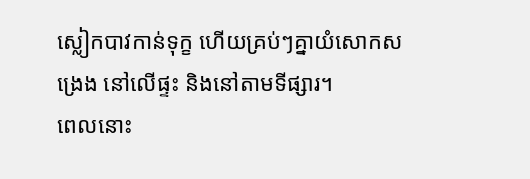ស្លៀកបាវកាន់ទុក្ខ ហើយគ្រប់ៗគ្នាយំសោកសង្រេង នៅលើផ្ទះ និងនៅតាមទីផ្សារ។
ពេលនោះ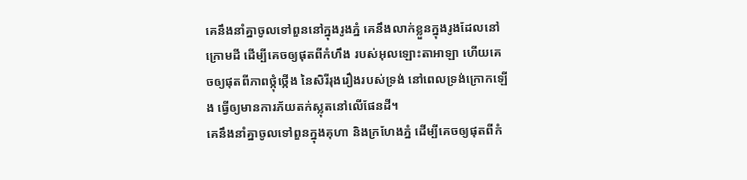គេនឹងនាំគ្នាចូលទៅពួននៅក្នុងរូងភ្នំ គេនឹងលាក់ខ្លួនក្នុងរូងដែលនៅក្រោមដី ដើម្បីគេចឲ្យផុតពីកំហឹង របស់អុលឡោះតាអាឡា ហើយគេចឲ្យផុតពីភាពថ្កុំថ្កើង នៃសិរីរុងរឿងរបស់ទ្រង់ នៅពេលទ្រង់ក្រោកឡើង ធ្វើឲ្យមានការភ័យតក់ស្លុតនៅលើផែនដី។
គេនឹងនាំគ្នាចូលទៅពួនក្នុងគុហា និងក្រហែងភ្នំ ដើម្បីគេចឲ្យផុតពីកំ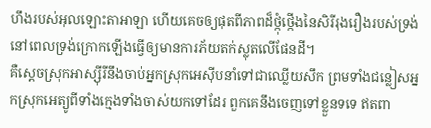ហឹងរបស់អុលឡោះតាអាឡា ហើយគេចឲ្យផុតពីភាពដ៏ថ្កុំថ្កើងនៃសិរីរុងរឿងរបស់ទ្រង់ នៅពេលទ្រង់ក្រោកឡើងធ្វើឲ្យមានការភ័យតក់ស្លុតលើផែនដី។
គឺស្ដេចស្រុកអាស្ស៊ីរីនឹងចាប់អ្នកស្រុកអេស៊ីបនាំទៅជាឈ្លើយសឹក ព្រមទាំងជន្លៀសអ្នកស្រុកអេត្យូពីទាំងក្មេងទាំងចាស់យកទៅដែរ ពួកគេនឹងចេញទៅខ្លួនទទេ ឥតពា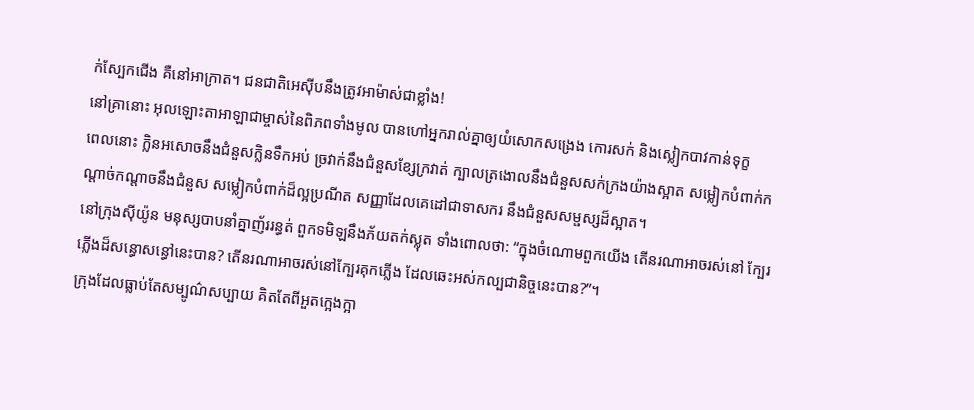ក់ស្បែកជើង គឺនៅអាក្រាត។ ជនជាតិអេស៊ីបនឹងត្រូវអាម៉ាស់ជាខ្លាំង!
នៅគ្រានោះ អុលឡោះតាអាឡាជាម្ចាស់នៃពិភពទាំងមូល បានហៅអ្នករាល់គ្នាឲ្យយំសោកសង្រេង កោរសក់ និងស្លៀកបាវកាន់ទុក្ខ
ពេលនោះ ក្លិនអសោចនឹងជំនួសក្លិនទឹកអប់ ច្រវាក់នឹងជំនួសខ្សែក្រវាត់ ក្បាលត្រងោលនឹងជំនួសសក់ក្រងយ៉ាងស្អាត សម្លៀកបំពាក់កណ្ដាច់កណ្ដាចនឹងជំនួស សម្លៀកបំពាក់ដ៏ល្អប្រណីត សញ្ញាដែលគេដៅជាទាសករ នឹងជំនួសសម្ផស្សដ៏ស្អាត។
នៅក្រុងស៊ីយ៉ូន មនុស្សបាបនាំគ្នាញ័ររន្ធត់ ពួកទមិឡនឹងភ័យតក់ស្លុត ទាំងពោលថា: “ក្នុងចំណោមពួកយើង តើនរណាអាចរស់នៅ ក្បែរភ្លើងដ៏សន្ធោសន្ធៅនេះបាន? តើនរណាអាចរស់នៅក្បែរគុកភ្លើង ដែលឆេះអស់កល្បជានិច្ចនេះបាន?”។
ក្រុងដែលធ្លាប់តែសម្បូណ៌សប្បាយ គិតតែពីអួតក្អេងក្អា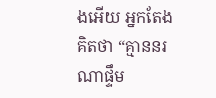ងអើយ អ្នកតែងគិតថា “គ្មាននរណាផ្ទឹម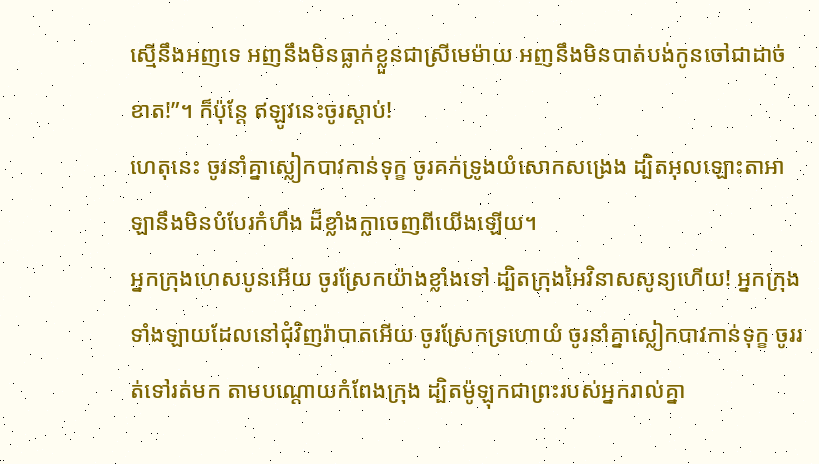ស្មើនឹងអញទេ អញនឹងមិនធ្លាក់ខ្លួនជាស្រីមេម៉ាយ អញនឹងមិនបាត់បង់កូនចៅជាដាច់ខាត!”។ ក៏ប៉ុន្តែ ឥឡូវនេះចូរស្ដាប់!
ហេតុនេះ ចូរនាំគ្នាស្លៀកបាវកាន់ទុក្ខ ចូរគក់ទ្រូងយំសោកសង្រេង ដ្បិតអុលឡោះតាអាឡានឹងមិនបំបែរកំហឹង ដ៏ខ្លាំងក្លាចេញពីយើងឡើយ។
អ្នកក្រុងហេសបូនអើយ ចូរស្រែកយ៉ាងខ្លាំងទៅ ដ្បិតក្រុងអៃវិនាសសូន្យហើយ! អ្នកក្រុងទាំងឡាយដែលនៅជុំវិញរ៉ាបាតអើយ ចូរស្រែកទ្រហោយំ ចូរនាំគ្នាស្លៀកបាវកាន់ទុក្ខ ចូររត់ទៅរត់មក តាមបណ្ដោយកំពែងក្រុង ដ្បិតម៉ូឡុកជាព្រះរបស់អ្នករាល់គ្នា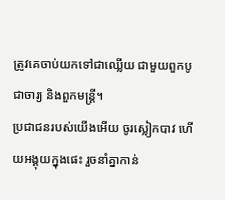ត្រូវគេចាប់យកទៅជាឈ្លើយ ជាមួយពួកបូជាចារ្យ និងពួកមន្ត្រី។
ប្រជាជនរបស់យើងអើយ ចូរស្លៀកបាវ ហើយអង្គុយក្នុងផេះ រួចនាំគ្នាកាន់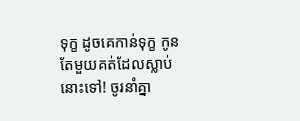ទុក្ខ ដូចគេកាន់ទុក្ខ កូនតែមួយគត់ដែលស្លាប់នោះទៅ! ចូរនាំគ្នា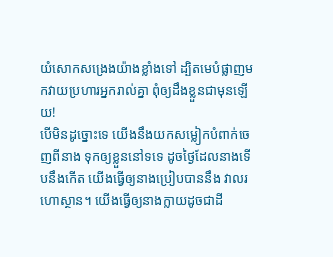យំសោកសង្រេងយ៉ាងខ្លាំងទៅ ដ្បិតមេបំផ្លាញមកវាយប្រហារអ្នករាល់គ្នា ពុំឲ្យដឹងខ្លួនជាមុនឡើយ!
បើមិនដូច្នោះទេ យើងនឹងយកសម្លៀកបំពាក់ចេញពីនាង ទុកឲ្យខ្លួននៅទទេ ដូចថ្ងៃដែលនាងទើបនឹងកើត យើងធ្វើឲ្យនាងប្រៀបបាននឹង វាលរហោស្ថាន។ យើងធ្វើឲ្យនាងក្លាយដូចជាដី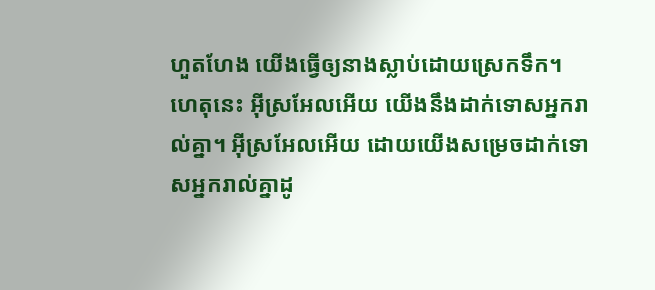ហួតហែង យើងធ្វើឲ្យនាងស្លាប់ដោយស្រេកទឹក។
ហេតុនេះ អ៊ីស្រអែលអើយ យើងនឹងដាក់ទោសអ្នករាល់គ្នា។ អ៊ីស្រអែលអើយ ដោយយើងសម្រេចដាក់ទោសអ្នករាល់គ្នាដូ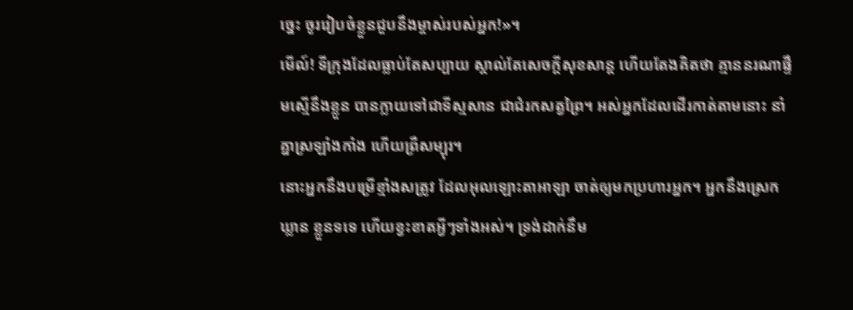ច្នេះ ចូររៀបចំខ្លួនជួបនឹងម្ចាស់របស់អ្នក!»។
មើល៍! ទីក្រុងដែលធ្លាប់តែសប្បាយ ស្គាល់តែសេចក្ដីសុខសាន្ត ហើយតែងគិតថា គ្មាននរណាផ្ទឹមស្មើនឹងខ្លួន បានក្លាយទៅជាទីស្មសាន ជាជំរកសត្វព្រៃ។ អស់អ្នកដែលដើរកាត់តាមនោះ នាំគ្នាស្រឡាំងកាំង ហើយព្រឺសម្បុរ។
នោះអ្នកនឹងបម្រើខ្មាំងសត្រូវ ដែលអុលឡោះតាអាឡា ចាត់ឲ្យមកប្រហារអ្នក។ អ្នកនឹងស្រេកឃ្លាន ខ្លួនទទេ ហើយខ្វះខាតអ្វីៗទាំងអស់។ ទ្រង់ដាក់នឹម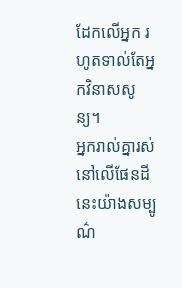ដែកលើអ្នក រហូតទាល់តែអ្នកវិនាសសូន្យ។
អ្នករាល់គ្នារស់នៅលើផែនដីនេះយ៉ាងសម្បូណ៌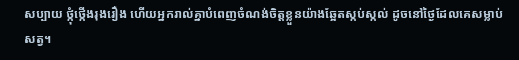សប្បាយ ថ្កុំថ្កើងរុងរឿង ហើយអ្នករាល់គ្នាបំពេញចំណង់ចិត្ដខ្លួនយ៉ាងឆ្អែតស្កប់ស្កល់ ដូចនៅថ្ងៃដែលគេសម្លាប់សត្វ។